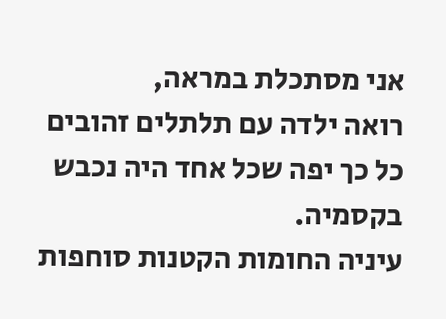אני מסתכלת במראה,
רואה ילדה עם תלתלים זהובים
כל כך יפה שכל אחד היה נכבש בקסמיה.
עיניה החומות הקטנות סוחפות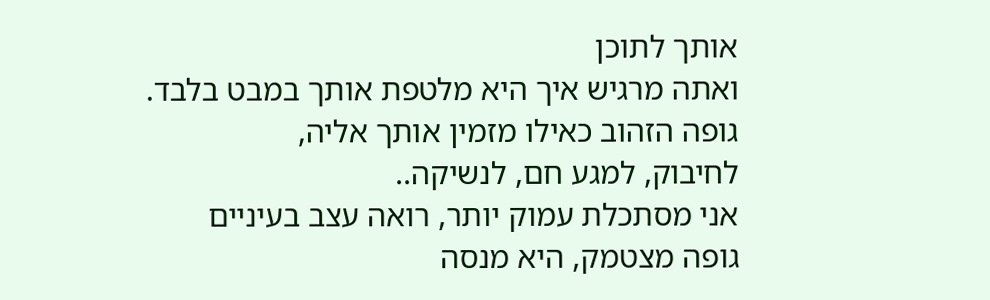אותך לתוכן
ואתה מרגיש איך היא מלטפת אותך במבט בלבד.
גופה הזהוב כאילו מזמין אותך אליה,
לחיבוק, למגע חם, לנשיקה..
אני מסתכלת עמוק יותר, רואה עצב בעיניים
גופה מצטמק, היא מנסה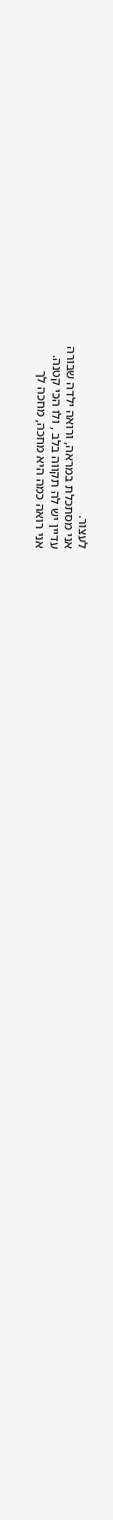לעצור.
אני מסתכלת במראה, ורואה ילדה שבורה
עדיין יש לה תקווה בלב , ולו הכי קטנה.
אני רואה כמה היא מחכה, מחכה לך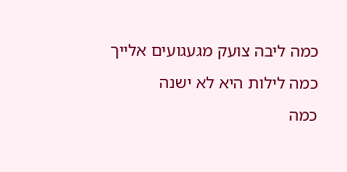כמה ליבה צועק מגעגועים אלייך
כמה לילות היא לא ישנה
כמה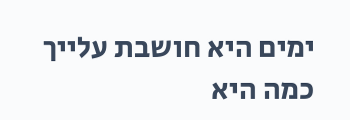ימים היא חושבת עלייך
כמה היא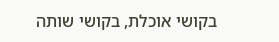בקושי אוכלת, בקושי שותה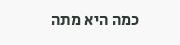כמה היא מתה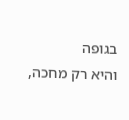בגופה
והיא רק מחכה,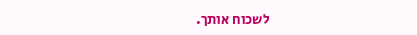לשכוח אותך.